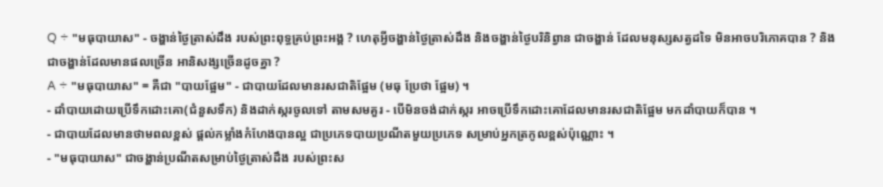Q ÷ "មធុបាយាស" - ចង្ហាន់ថ្ងៃត្រាស់ដឹង របស់ព្រះពុទ្ធគ្រប់ព្រះអង្គ ? ហេតុអ្វីចង្ហាន់ថ្ងៃត្រាស់ដឹង និងចង្ហាន់ថ្ងៃបរិនិព្វាន ជាចង្ហាន់ ដែលមនុស្សសត្វដទៃ មិនអាចបរិភោគបាន ? និងជាចង្ហាន់ដែលមានផលច្រើន អានិសង្សច្រើនដូចគ្នា ?
A ÷ "មធុបាយាស" = គឺជា "បាយផ្អែម" - ជាបាយដែលមានរសជាតិផ្អែម (មធុ ប្រែថា ផ្អែម) ។
- ដាំបាយដោយប្រើទឹកដោះគោ(ជំនួសទឹក) និងដាក់ស្ករចូលទៅ តាមសមគួរ - បើមិនចង់ដាក់ស្ករ អាចប្រើទឹកដោះគោដែលមានរសជាតិផ្អែម មកដាំបាយក៏បាន ។
- ជាបាយដែលមានថាមពលខ្ពស់ ផ្តល់កម្លាំងកំហែងបានល្អ ជាប្រភេទបាយប្រណីតមួយប្រភេទ សម្រាប់អ្នកត្រកូលខ្ពស់ប៉ុណ្ណោះ ។
- "មធុបាយាស" ជាចង្ហាន់ប្រណីតសម្រាប់ថ្ងៃត្រាស់ដឹង របស់ព្រះស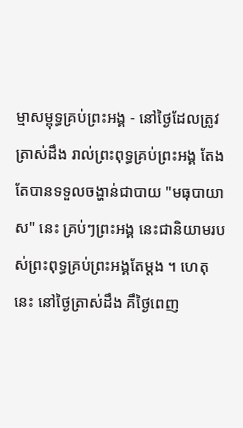ម្មាសម្ពុទ្ធគ្រប់ព្រះអង្គ - នៅថ្ងៃដែលត្រូវត្រាស់ដឹង រាល់ព្រះពុទ្ធគ្រប់ព្រះអង្គ តែងតែបានទទួលចង្ហាន់ជាបាយ "មធុបាយាស" នេះ គ្រប់ៗព្រះអង្គ នេះជានិយាមរបស់ព្រះពុទ្ធគ្រប់ព្រះអង្គតែម្តង ។ ហេតុនេះ នៅថ្ងៃត្រាស់ដឹង គឹថ្ងៃពេញ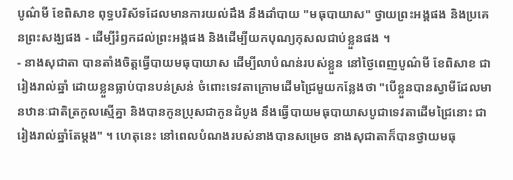បូណ៌មី ខែពិសាខ ពុទ្ធបរិស័ទដែលមានការយល់ដឹង នឹងដាំបាយ "មធុបាយាស" ថ្វាយព្រះអង្គផង និងប្រគេនព្រះសង្ឃផង - ដើម្បីរំឭកដល់ព្រះអង្គផង និងដើម្បីយកបុណ្យកុសលជាប់ខ្លួនផង ។
- នាងសុជាតា បានតាំងចិត្តធ្វើបាយមធុបាយាស ដើម្បីលាបំណន់របស់ខ្លួន នៅថ្ងៃពេញបូណ៌មី ខែពិសាខ ជារៀងរាល់ឆ្នាំ ដោយខ្លួនធ្លាប់បានបន់ស្រន់ ចំពោះទេវតាក្រោមដើមជ្រៃមួយកន្លែងថា "បើខ្លួនបានស្វាមីដែលមានឋានៈជាតិត្រកូលស្មើគ្នា និងបានកូនប្រុសជាកូនដំបូង នឹងធ្វើបាយមធុបាយាសបូជាទេវតាដើមជ្រៃនោះ ជារៀងរាល់ឆ្នាំតែម្តង" ។ ហេតុនេះ នៅពេលបំណងរបស់នាងបានសម្រេច នាងសុជាតាក៏បានថ្វាយមធុ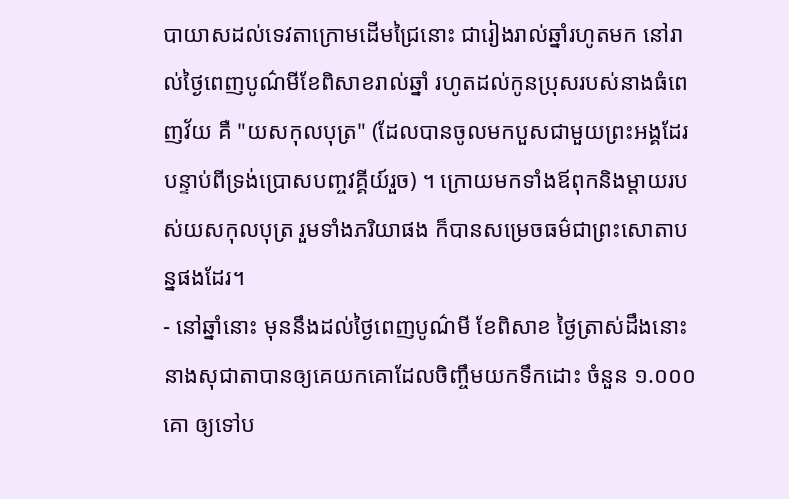បាយាសដល់ទេវតាក្រោមដើមជ្រៃនោះ ជារៀងរាល់ឆ្នាំរហូតមក នៅរាល់ថ្ងៃពេញបូណ៌មីខែពិសាខរាល់ឆ្នាំ រហូតដល់កូនប្រុសរបស់នាងធំពេញវ័យ គឺ "យសកុលបុត្រ" (ដែលបានចូលមកបួសជាមួយព្រះអង្គដែរ បន្ទាប់ពីទ្រង់ប្រោសបញ្ចវគ្គីយ៍រួច) ។ ក្រោយមកទាំងឪពុកនិងម្តាយរបស់យសកុលបុត្រ រួមទាំងភរិយាផង ក៏បានសម្រេចធម៌ជាព្រះសោតាបន្នផងដែរ។
- នៅឆ្នាំនោះ មុននឹងដល់ថ្ងៃពេញបូណ៌មី ខែពិសាខ ថ្ងៃត្រាស់ដឹងនោះ នាងសុជាតាបានឲ្យគេយកគោដែលចិញ្ចឹមយកទឹកដោះ ចំនួន ១.០០០ គោ ឲ្យទៅប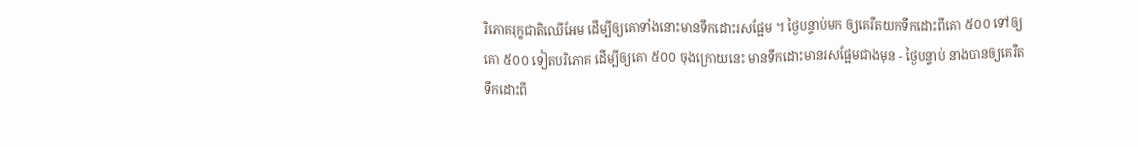រិភោគរុក្ខជាតិឈើអែម ដើម្បីឲ្យគោទាំងនោះមានទឹកដោះរសផ្អែម ។ ថ្ងៃបន្ទាប់មក ឲ្យគេរឺតយកទឹកដោះពីគោ ៥០០ ទៅឲ្យគោ ៥០០ ទៀតបរិភោគ ដើម្បីឲ្យគោ ៥០០ ចុងក្រោយនេះ មានទឹកដោះមានរសផ្អែមជាងមុន - ថ្ងៃបន្ទាប់ នាងបានឲ្យគេរឺតទឹកដោះពី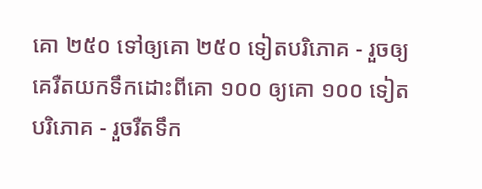គោ ២៥០ ទៅឲ្យគោ ២៥០ ទៀតបរិភោគ - រួចឲ្យគេរឺតយកទឹកដោះពីគោ ១០០ ឲ្យគោ ១០០ ទៀតបរិភោគ - រួចរឺតទឹក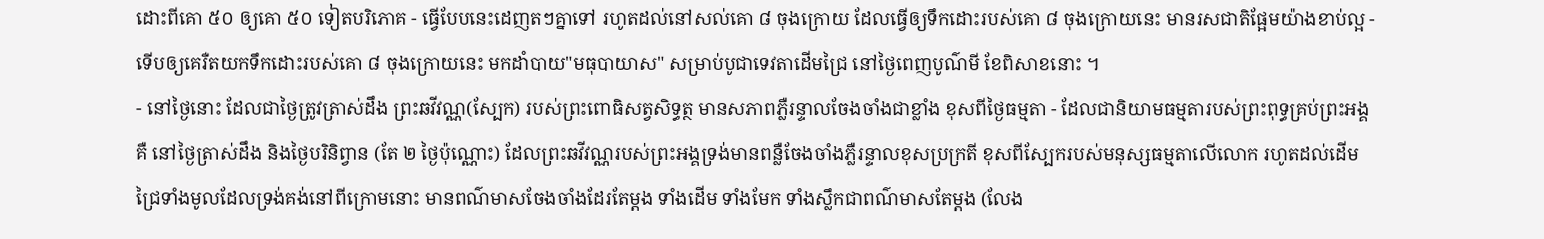ដោះពីគោ ៥០ ឲ្យគោ ៥០ ទៀតបរិភោគ - ធ្វើបែបនេះដេញតៗគ្នាទៅ រហូតដល់នៅសល់គោ ៨ ចុងក្រោយ ដែលធ្វើឲ្យទឹកដោះរបស់គោ ៨ ចុងក្រោយនេះ មានរសជាតិផ្អែមយ៉ាងខាប់ល្អ - ទើបឲ្យគេរឺតយកទឹកដោះរបស់គោ ៨ ចុងក្រោយនេះ មកដាំបាយ"មធុបាយាស" សម្រាប់បូជាទេវតាដើមជ្រៃ នៅថ្ងៃពេញបូណ៌មី ខែពិសាខនោះ ។
- នៅថ្ងៃនោះ ដែលជាថ្ងៃត្រូវត្រាស់ដឹង ព្រះឆវីវណ្ណ(ស្បែក) របស់ព្រះពោធិសត្វសិទ្ធត្ថ មានសភាពភ្លឺរន្ទាលចែងចាំងជាខ្លាំង ខុសពីថ្ងៃធម្មតា - ដែលជានិយាមធម្មតារបស់ព្រះពុទ្ធគ្រប់ព្រះអង្គ គឺ នៅថ្ងៃត្រាស់ដឹង និងថ្ងៃបរិនិព្វាន (តែ ២ ថ្ងៃប៉ុណ្ណោះ) ដែលព្រះឆវីវណ្ណរបស់ព្រះអង្គទ្រង់មានពន្លឺចែងចាំងភ្លឺរន្ទាលខុសប្រក្រតី ខុសពីស្បែករបស់មនុស្សធម្មតាលើលោក រហូតដល់ដើមជ្រៃទាំងមូលដែលទ្រង់គង់នៅពីក្រោមនោះ មានពណ៌មាសចែងចាំងដែរតែម្តង ទាំងដើម ទាំងមែក ទាំងស្លឹកជាពណ៌មាសតែម្តង (លែង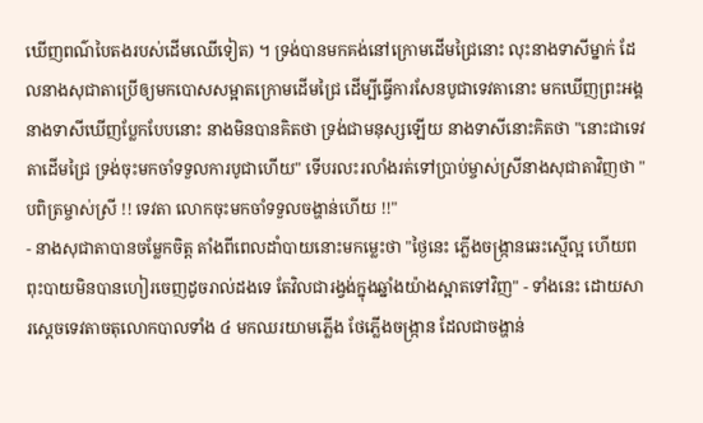ឃើញពណ៌បៃតងរបស់ដើមឈើទៀត) ។ ទ្រង់បានមកគង់នៅក្រោមដើមជ្រៃនោះ លុះនាងទាសីម្នាក់ ដែលនាងសុជាតាប្រើឲ្យមកបោសសម្អាតក្រោមដើមជ្រៃ ដើម្បីធ្វើការសែនបូជាទេវតានោះ មកឃើញព្រះអង្គ នាងទាសីឃើញប្លែកបែបនោះ នាងមិនបានគិតថា ទ្រង់ជាមនុស្សឡើយ នាងទាសីនោះគិតថា "នោះជាទេវតាដើមជ្រៃ ទ្រង់ចុះមកចាំទទួលការបូជាហើយ" ទើបរលះរលាំងរត់ទៅប្រាប់ម្ចាស់ស្រីនាងសុជាតាវិញថា "បពិត្រម្ចាស់ស្រី !! ទេវតា លោកចុះមកចាំទទួលចង្ហាន់ហើយ !!"
- នាងសុជាតាបានចម្លែកចិត្ត តាំងពីពេលដាំបាយនោះមកម្លេះថា "ថ្ងៃនេះ ភ្លើងចង្រ្កានឆេះស្មើល្អ ហើយពពុះបាយមិនបានហៀរចេញដូចរាល់ដងទេ តែវិលជារង្វង់ក្នុងឆ្នាំងយ៉ាងស្អាតទៅវិញ" - ទាំងនេះ ដោយសារស្តេចទេវតាចតុលោកបាលទាំង ៤ មកឈរយាមភ្លើង ថែភ្លើងចង្ក្រាន ដែលជាចង្ហាន់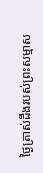ថ្ងៃត្រាស់ដឹងរបស់ព្រះសម្មាស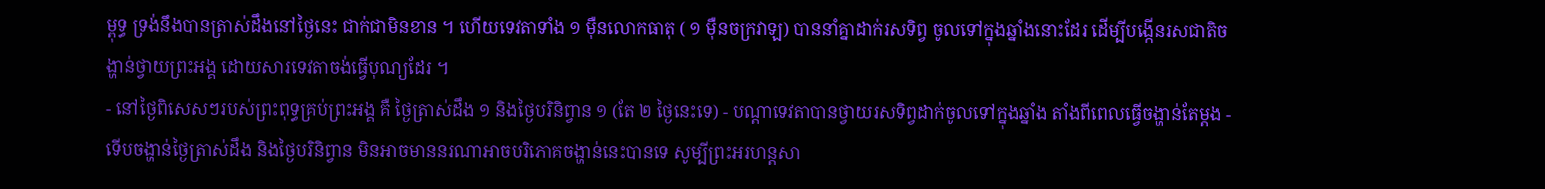ម្ពុទ្ធ ទ្រង់នឹងបានត្រាស់ដឹងនៅថ្ងៃនេះ ជាក់ជាមិនខាន ។ ហើយទេវតាទាំង ១ ម៉ឺនលោកធាតុ ( ១ ម៉ឺនចក្រវាឡ) បាននាំគ្នាដាក់រសទិព្វ ចូលទៅក្នុងឆ្នាំងនោះដែរ ដើម្បីបង្កើនរសជាតិចង្ហាន់ថ្វាយព្រះអង្គ ដោយសារទេវតាចង់ធ្វើបុណ្យដែរ ។
- នៅថ្ងៃពិសេសៗរបស់ព្រះពុទ្ធគ្រប់ព្រះអង្គ គឺ ថ្ងៃត្រាស់ដឹង ១ និងថ្ងៃបរិនិព្វាន ១ (តែ ២ ថ្ងៃនេះទេ) - បណ្តាទេវតាបានថ្វាយរសទិព្វដាក់ចូលទៅក្នុងឆ្នាំង តាំងពីពេលធ្វើចង្ហាន់តែម្តង - ទើបចង្ហាន់ថ្ងៃត្រាស់ដឹង និងថ្ងៃបរិនិព្វាន មិនអាចមាននរណាអាចបរិភោគចង្ហាន់នេះបានទេ សូម្បីព្រះអរហន្តសា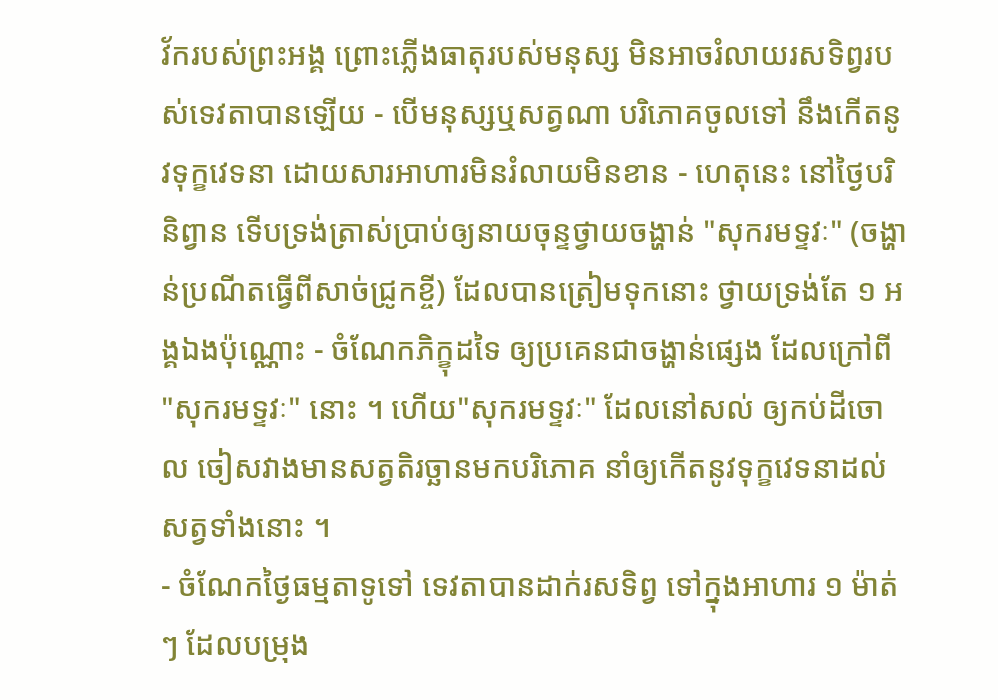វ័ករបស់ព្រះអង្គ ព្រោះភ្លើងធាតុរបស់មនុស្ស មិនអាចរំលាយរសទិព្វរបស់ទេវតាបានឡើយ - បើមនុស្សឬសត្វណា បរិភោគចូលទៅ នឹងកើតនូវទុក្ខវេទនា ដោយសារអាហារមិនរំលាយមិនខាន - ហេតុនេះ នៅថ្ងៃបរិនិព្វាន ទើបទ្រង់ត្រាស់ប្រាប់ឲ្យនាយចុន្ទថ្វាយចង្ហាន់ "សុករមទ្ទវៈ" (ចង្ហាន់ប្រណីតធ្វើពីសាច់ជ្រូកខ្ចី) ដែលបានត្រៀមទុកនោះ ថ្វាយទ្រង់តែ ១ អង្គឯងប៉ុណ្ណោះ - ចំណែកភិក្ខុដទៃ ឲ្យប្រគេនជាចង្ហាន់ផ្សេង ដែលក្រៅពី "សុករមទ្ទវៈ" នោះ ។ ហើយ"សុករមទ្ទវៈ" ដែលនៅសល់ ឲ្យកប់ដីចោល ចៀសវាងមានសត្វតិរច្ឆានមកបរិភោគ នាំឲ្យកើតនូវទុក្ខវេទនាដល់សត្វទាំងនោះ ។
- ចំណែកថ្ងៃធម្មតាទូទៅ ទេវតាបានដាក់រសទិព្វ ទៅក្នុងអាហារ ១ ម៉ាត់ៗ ដែលបម្រុង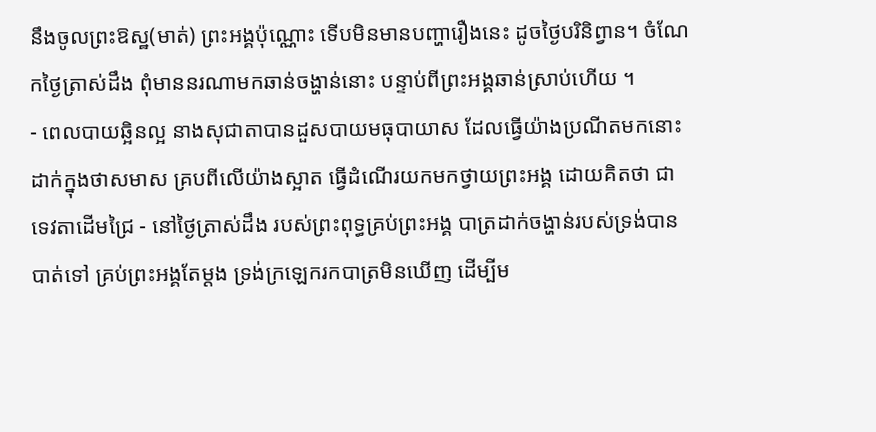នឹងចូលព្រះឱស្ឋ(មាត់) ព្រះអង្គប៉ុណ្ណោះ ទើបមិនមានបញ្ហារឿងនេះ ដូចថ្ងៃបរិនិព្វាន។ ចំណែកថ្ងៃត្រាស់ដឹង ពុំមាននរណាមកឆាន់ចង្ហាន់នោះ បន្ទាប់ពីព្រះអង្គឆាន់ស្រាប់ហើយ ។
- ពេលបាយឆ្អិនល្អ នាងសុជាតាបានដួសបាយមធុបាយាស ដែលធ្វើយ៉ាងប្រណីតមកនោះ ដាក់ក្នុងថាសមាស គ្របពីលើយ៉ាងស្អាត ធ្វើដំណើរយកមកថ្វាយព្រះអង្គ ដោយគិតថា ជាទេវតាដើមជ្រៃ - នៅថ្ងៃត្រាស់ដឹង របស់ព្រះពុទ្ធគ្រប់ព្រះអង្គ បាត្រដាក់ចង្ហាន់របស់ទ្រង់បានបាត់ទៅ គ្រប់ព្រះអង្គតែម្តង ទ្រង់ក្រឡេករកបាត្រមិនឃើញ ដើម្បីម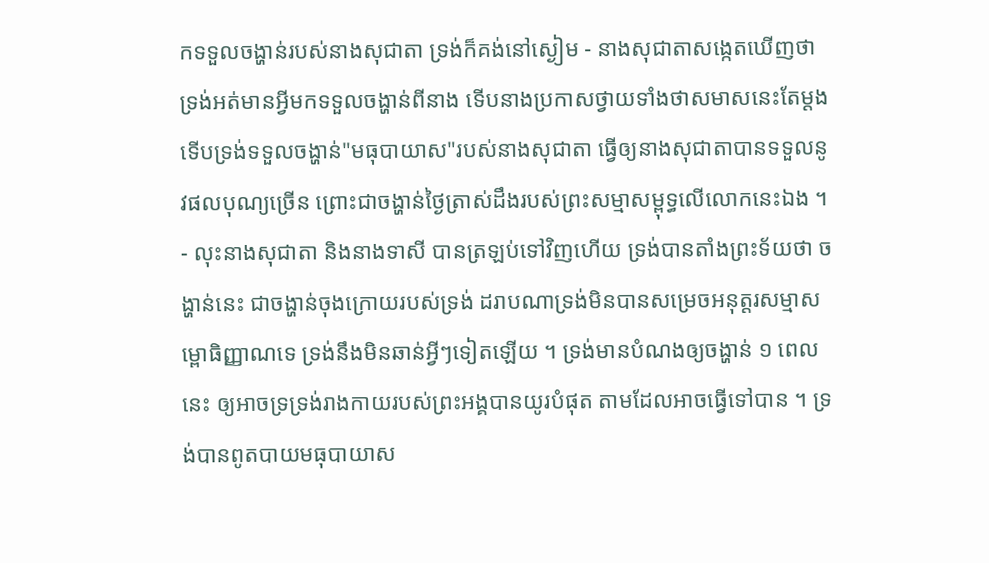កទទួលចង្ហាន់របស់នាងសុជាតា ទ្រង់ក៏គង់នៅស្ងៀម - នាងសុជាតាសង្កេតឃើញថា ទ្រង់អត់មានអ្វីមកទទួលចង្ហាន់ពីនាង ទើបនាងប្រកាសថ្វាយទាំងថាសមាសនេះតែម្តង ទើបទ្រង់ទទួលចង្ហាន់"មធុបាយាស"របស់នាងសុជាតា ធ្វើឲ្យនាងសុជាតាបានទទួលនូវផលបុណ្យច្រើន ព្រោះជាចង្ហាន់ថ្ងៃត្រាស់ដឹងរបស់ព្រះសម្មាសម្ពុទ្ធលើលោកនេះឯង ។
- លុះនាងសុជាតា និងនាងទាសី បានត្រឡប់ទៅវិញហើយ ទ្រង់បានតាំងព្រះទ័យថា ចង្ហាន់នេះ ជាចង្ហាន់ចុងក្រោយរបស់ទ្រង់ ដរាបណាទ្រង់មិនបានសម្រេចអនុត្តរសម្មាសម្ពោធិញ្ញាណទេ ទ្រង់នឹងមិនឆាន់អ្វីៗទៀតឡើយ ។ ទ្រង់មានបំណងឲ្យចង្ហាន់ ១ ពេលនេះ ឲ្យអាចទ្រទ្រង់រាងកាយរបស់ព្រះអង្គបានយូរបំផុត តាមដែលអាចធ្វើទៅបាន ។ ទ្រង់បានពូតបាយមធុបាយាស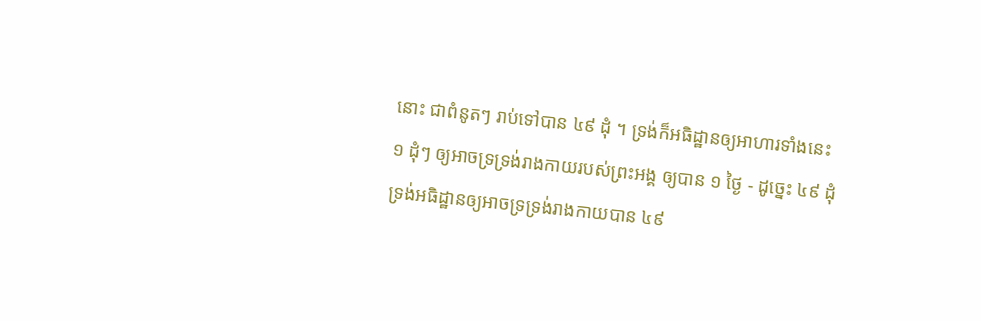នោះ ជាពំនូតៗ រាប់ទៅបាន ៤៩ ដុំ ។ ទ្រង់ក៏អធិដ្ឋានឲ្យអាហារទាំងនេះ ១ ដុំៗ ឲ្យអាចទ្រទ្រង់រាងកាយរបស់ព្រះអង្គ ឲ្យបាន ១ ថ្ងៃ - ដូច្នេះ ៤៩ ដុំ ទ្រង់អធិដ្ឋានឲ្យអាចទ្រទ្រង់រាងកាយបាន ៤៩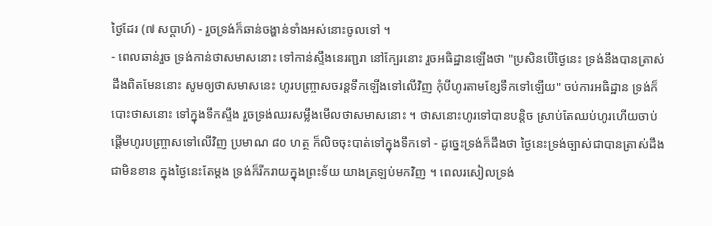ថ្ងៃដែរ (៧ សប្តាហ៍) - រួចទ្រង់ក៏ឆាន់ចង្ហាន់ទាំងអស់នោះចូលទៅ ។
- ពេលឆាន់រួច ទ្រង់កាន់ថាសមាសនោះ ទៅកាន់ស្ទឹងនេរញ្ជរា នៅក្បែរនោះ រួចអធិដ្ឋានឡើងថា "ប្រសិនបើថ្ងៃនេះ ទ្រង់នឹងបានត្រាស់ដឹងពិតមែននោះ សូមឲ្យថាសមាសនេះ ហូរបញ្ច្រាសចរន្តទឹកឡើងទៅលើវិញ កុំបីហូរតាមខ្សែទឹកទៅឡើយ" ចប់ការអធិដ្ឋាន ទ្រង់ក៏បោះថាសនោះ ទៅក្នុងទឹកស្ទឹង រួចទ្រង់ឈរសម្លឹងមើលថាសមាសនោះ ។ ថាសនោះហូរទៅបានបន្តិច ស្រាប់តែឈប់ហូរហើយចាប់ផ្តើមហូរបញ្ច្រាសទៅលើវិញ ប្រមាណ ៨០ ហត្ថ ក៏លិចចុះបាត់ទៅក្នុងទឹកទៅ - ដូច្នេះទ្រង់ក៏ដឹងថា ថ្ងៃនេះទ្រង់ច្បាស់ជាបានត្រាស់ដឹងជាមិនខាន ក្នុងថ្ងៃនេះតែម្តង ទ្រង់ក៏រីករាយក្នុងព្រះទ័យ យាងត្រឡប់មកវិញ ។ ពេលរសៀលទ្រង់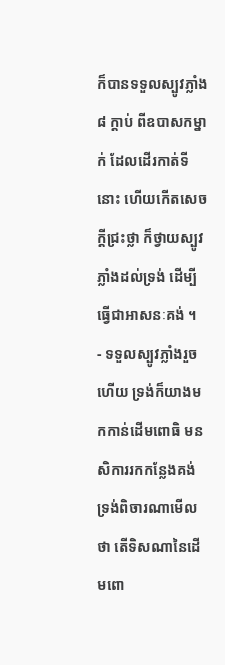ក៏បានទទួលស្បូវភ្លាំង ៨ ក្តាប់ ពីឧបាសកម្នាក់ ដែលដើរកាត់ទីនោះ ហើយកើតសេចក្តីជ្រះថ្លា ក៏ថ្វាយស្បូវភ្លាំងដល់ទ្រង់ ដើម្បីធ្វើជាអាសនៈគង់ ។
- ទទួលស្បូវភ្លាំងរួចហើយ ទ្រង់ក៏យាងមកកាន់ដើមពោធិ មនសិការរកកន្លែងគង់ ទ្រង់ពិចារណាមើលថា តើទិសណានៃដើមពោ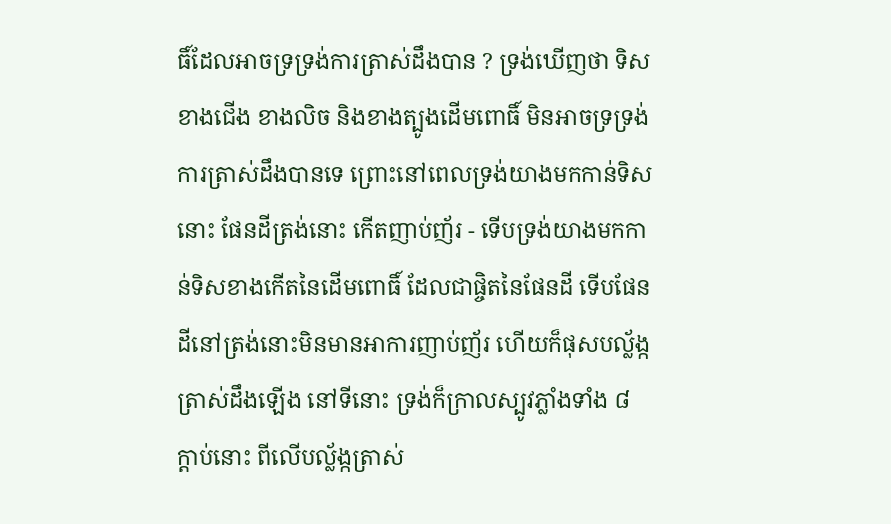ធិ៍ដែលអាចទ្រទ្រង់ការត្រាស់ដឹងបាន ? ទ្រង់ឃើញថា ទិសខាងជើង ខាងលិច និងខាងត្បូងដើមពោធិ៍ មិនអាចទ្រទ្រង់ការត្រាស់ដឹងបានទេ ព្រោះនៅពេលទ្រង់យាងមកកាន់ទិសនោះ ផែនដីត្រង់នោះ កើតញាប់ញ័រ - ទើបទ្រង់យាងមកកាន់ទិសខាងកើតនៃដើមពោធិ៍ ដែលជាផ្ចិតនៃផែនដី ទើបផែនដីនៅត្រង់នោះមិនមានអាការញាប់ញ័រ ហើយក៏ផុសបល្ល័ង្កត្រាស់ដឹងឡើង នៅទីនោះ ទ្រង់ក៏ក្រាលស្បូវភ្លាំងទាំង ៨ ក្តាប់នោះ ពីលើបល្ល័ង្កត្រាស់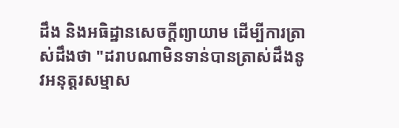ដឹង និងអធិដ្ឋានសេចក្តីព្យាយាម ដើម្បីការត្រាស់ដឹងថា "ដរាបណាមិនទាន់បានត្រាស់ដឹងនូវអនុត្តរសម្មាស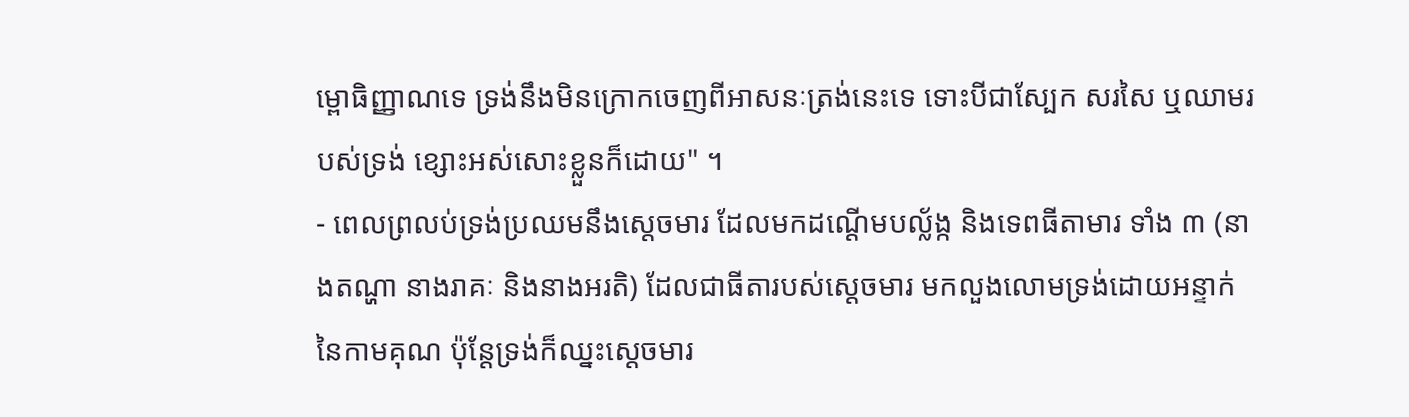ម្ពោធិញ្ញាណទេ ទ្រង់នឹងមិនក្រោកចេញពីអាសនៈត្រង់នេះទេ ទោះបីជាស្បែក សរសៃ ឬឈាមរបស់ទ្រង់ ខ្សោះអស់សោះខ្លួនក៏ដោយ" ។
- ពេលព្រលប់ទ្រង់ប្រឈមនឹងស្តេចមារ ដែលមកដណ្តើមបល្ល័ង្ក និងទេពធីតាមារ ទាំង ៣ (នាងតណ្ហា នាងរាគៈ និងនាងអរតិ) ដែលជាធីតារបស់ស្តេចមារ មកលួងលោមទ្រង់ដោយអន្ទាក់នៃកាមគុណ ប៉ុន្តែទ្រង់ក៏ឈ្នះស្តេចមារ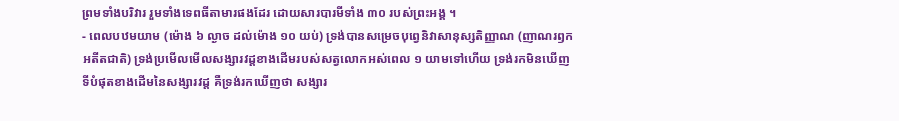ព្រមទាំងបរិវារ រួមទាំងទេពធីតាមារផងដែរ ដោយសារបារមីទាំង ៣០ របស់ព្រះអង្គ ។
- ពេលបឋមយាម (ម៉ោង ៦ ល្ងាច ដល់ម៉ោង ១០ យប់) ទ្រង់បានសម្រេចបុព្វេនិវាសានុស្សតិញ្ញាណ (ញាណរឭកអតីតជាតិ) ទ្រង់ប្រមើលមើលសង្សារវដ្តខាងដើមរបស់សត្វលោកអស់ពេល ១ យាមទៅហើយ ទ្រង់រកមិនឃើញទីបំផុតខាងដើមនៃសង្សារវដ្ត គឺទ្រង់រកឃើញថា សង្សារ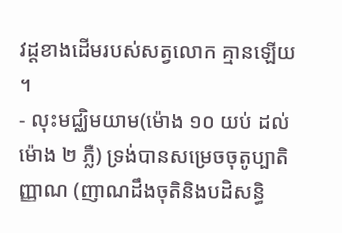វដ្តខាងដើមរបស់សត្វលោក គ្មានឡើយ ។
- លុះមជ្ឈិមយាម(ម៉ោង ១០ យប់ ដល់ម៉ោង ២ ភ្លឺ) ទ្រង់បានសម្រេចចុតូប្បាតិញ្ញាណ (ញាណដឹងចុតិនិងបដិសន្ធិ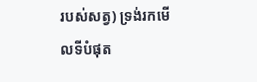របស់សត្វ) ទ្រង់រកមើលទីបំផុត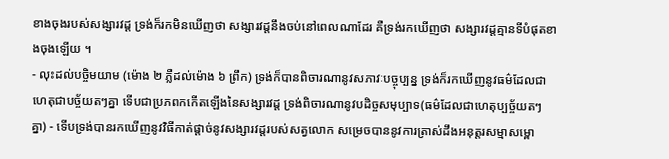ខាងចុងរបស់សង្សារវដ្ត ទ្រង់ក៏រកមិនឃើញថា សង្សារវដ្តនឹងចប់នៅពេលណាដែរ គឺទ្រង់រកឃើញថា សង្សារវដ្តគ្មានទីបំផុតខាងចុងឡើយ ។
- លុះដល់បច្ចិមយាម (ម៉ោង ២ ភ្លឺដល់ម៉ោង ៦ ព្រឹក) ទ្រង់ក៏បានពិចារណានូវសភាវៈបច្ចុប្បន្ន ទ្រង់ក៏រកឃើញនូវធម៌ដែលជាហេតុជាបច្ច័យតៗគ្នា ទើបជាប្រភពកកើតឡើងនៃសង្សារវដ្ត ទ្រង់ពិចារណានូវបដិច្ចសមុប្បាទ(ធម៌ដែលជាហេតុប្បច្ច័យតៗគ្នា) - ទើបទ្រង់បានរកឃើញនូវវិធីកាត់ផ្តាច់នូវសង្សារវដ្តរបស់សត្វលោក សម្រេចបាននូវការត្រាស់ដឹងអនុត្តរសម្មាសម្ពោ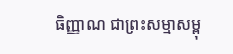ធិញ្ញាណ ជាព្រះសម្មាសម្ពុ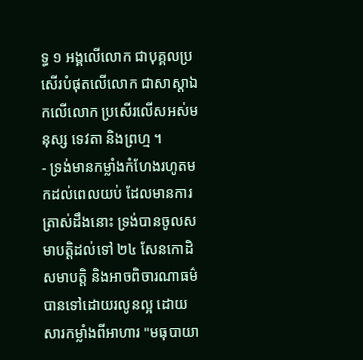ទ្ធ ១ អង្គលើលោក ជាបុគ្គលប្រសើរបំផុតលើលោក ជាសាស្តាឯកលើលោក ប្រសើរលើសអស់មនុស្ស ទេវតា និងព្រហ្ម ។
- ទ្រង់មានកម្លាំងកំហែងរហូតមកដល់ពេលយប់ ដែលមានការត្រាស់ដឹងនោះ ទ្រង់បានចូលសមាបត្តិដល់ទៅ ២៤ សែនកោដិសមាបត្តិ និងអាចពិចារណាធម៌ បានទៅដោយរលូនល្អ ដោយសារកម្លាំងពីអាហារ "មធុបាយា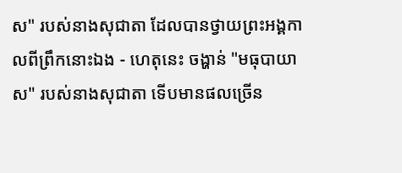ស" របស់នាងសុជាតា ដែលបានថ្វាយព្រះអង្គកាលពីព្រឹកនោះឯង - ហេតុនេះ ចង្ហាន់ "មធុបាយាស" របស់នាងសុជាតា ទើបមានផលច្រើន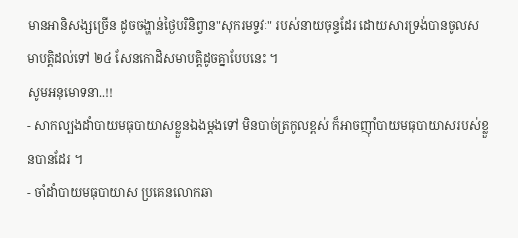មានអានិសង្សច្រើន ដូចចង្ហាន់ថ្ងៃបរិនិព្វាន"សុករមទ្ទវៈ" របស់នាយចុន្ទដែរ ដោយសារទ្រង់បានចូលសមាបត្តិដល់ទៅ ២៤ សែនកោដិសមាបត្តិដូចគ្នាបែបនេះ ។
សូមអនុមោទនា..!!
- សាកល្បងដាំបាយមធុបាយាសខ្លួនឯងម្តងទៅ មិនបាច់ត្រកូលខ្ពស់ ក៏អាចញ៉ាំបាយមធុបាយាសរបស់ខ្លួនបានដែរ ។
- ចាំដាំបាយមធុបាយាស ប្រគេនលោកឆា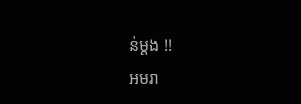ន់ម្តង !!
អមរា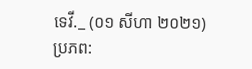ទេវី._ (០១ សីហា ២០២១)
ប្រភព: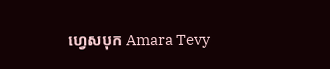ហ្វេសបុក Amara Tevy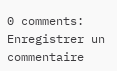0 comments:
Enregistrer un commentaire